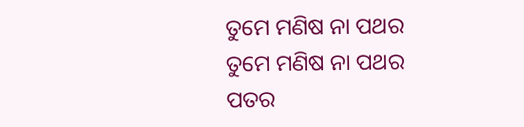ତୁମେ ମଣିଷ ନା ପଥର
ତୁମେ ମଣିଷ ନା ପଥର
ପତର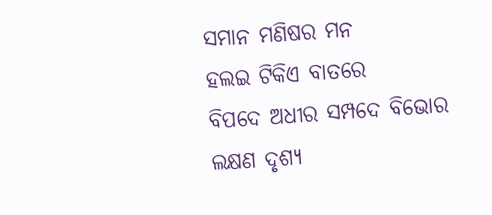ସମାନ ମଣିଷର ମନ
ହଲଇ ଟିକିଏ ବାତରେ
ବିପଦେ ଅଧୀର ସମ୍ପଦେ ବିଭୋର
ଲକ୍ଷଣ ଦୃଶ୍ୟ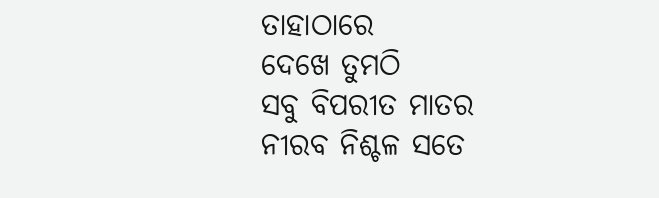ତାହାଠାରେ
ଦେଖେ ତୁମଠି
ସବୁ ବିପରୀତ ମାତର
ନୀରବ ନିଶ୍ଚଳ ସତେ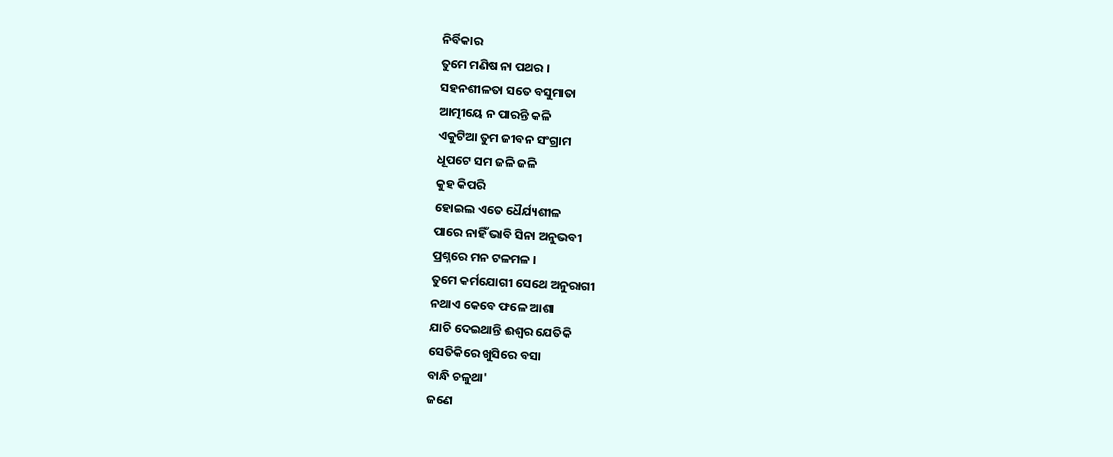ନିର୍ବିକାର
ତୁମେ ମଣିଷ ନା ପଥର ।
ସହନଶୀଳତା ସତେ ବସୁମାତା
ଆତ୍ମୀୟେ ନ ପାରନ୍ତି କଳି
ଏକୁଟିଆ ତୁମ ଜୀବନ ସଂଗ୍ରାମ
ଧୂପଟେ ସମ ଜଳି ଜଳି
କୁହ କିପରି
ହୋଇଲ ଏତେ ଧୈର୍ଯ୍ୟଶୀଳ
ପାରେ ନାହିଁ ଭାବି ସିନା ଅନୁଭବୀ
ପ୍ରଶ୍ନରେ ମନ ଟଳମଳ ।
ତୁମେ କର୍ମଯୋଗୀ ସେଥେ ଅନୁରାଗୀ
ନଥାଏ କେବେ ଫଳେ ଆଶା
ଯାଚି ଦେଇଥାନ୍ତି ଈଶ୍ବର ଯେତିକି
ସେତିକିରେ ଖୁସିରେ ବସା
ବାନ୍ଧି ଚଳୁଥା'
ଜଣେ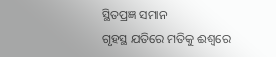ସ୍ଥିତପ୍ରଜ୍ଞ ସମାନ
ଗୃହସ୍ଥ ଯତିରେ ମତିକୁ ଈଶ୍ବରେ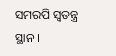ସମରପି ସ୍ବତନ୍ତ୍ର ସ୍ଥାନ ।